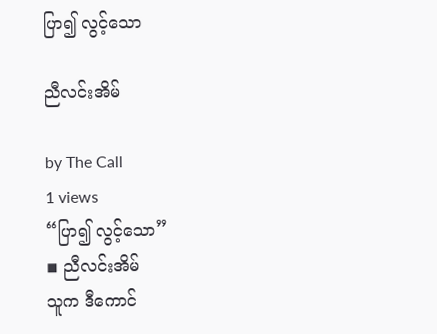ပြာ၍ လွင့်သော

ညီလင်းအိမ်

by The Call
1 views
“ပြာ၍ လွင့်သော”
◾ ညီလင်းအိမ်
သူက ဒီကောင်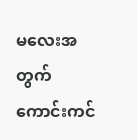မလေးအတွက် ကောင်းကင်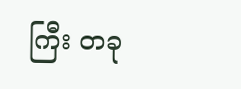ကြီး တခု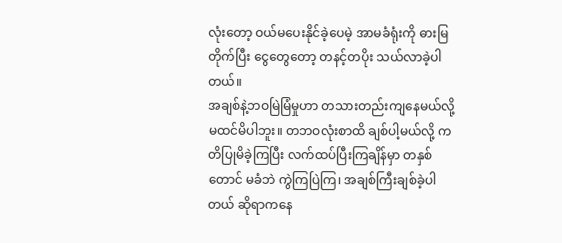လုံးတော့ ဝယ်မပေးနိုင်ခဲ့ပေမဲ့ အာမခံရုံးကို ဓားမြတိုက်ပြီး ငွေတွေတော့ တနင့်တပိုး သယ်လာခဲ့ပါတယ်။
အချစ်နဲ့ဘဝမြဲမြံမှုဟာ တသားတည်းကျနေမယ်လို့ မထင်မိပါဘူး။ တဘဝလုံးစာထိ ချစ်ပါ့မယ်လို့ ကတိပြုမိခဲ့ကြပြီး လက်ထပ်ပြီးကြချိန်မှာ တနှစ်တောင် မခံဘဲ ကွဲကြပြဲကြ၊ အချစ်ကြီးချစ်ခဲ့ပါတယ် ဆိုရာကနေ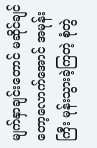မျက်နှာချင်းတောင် မဆိုင်ချင်တော့လောက်အောင် အမုန်းကြီး မုန်းသွားခဲ့ကြတဲ့ စုံတွဲ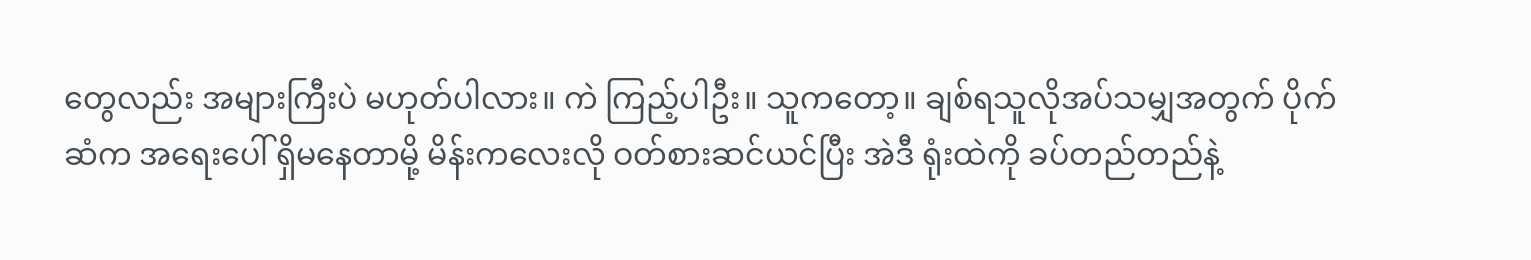တွေလည်း အများကြီးပဲ မဟုတ်ပါလား။ ကဲ ကြည့်ပါဦး။ သူကတော့။ ချစ်ရသူလိုအပ်သမျှအတွက် ပိုက်ဆံက အရေးပေါ် ရှိမနေတာမို့ မိန်းကလေးလို ဝတ်စားဆင်ယင်ပြီး အဲဒီ ရုံးထဲကို ခပ်တည်တည်နဲ့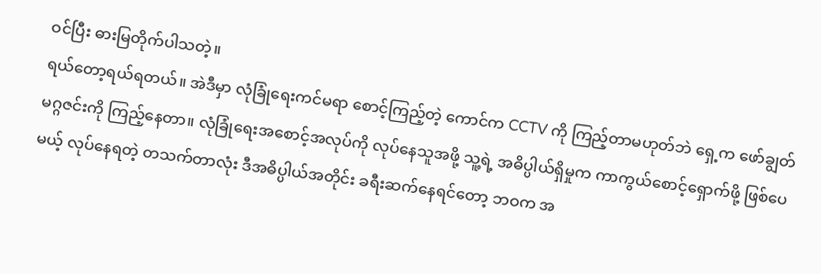ဝင်ပြီး ဓားမြတိုက်ပါသတဲ့။
ရယ်တော့ရယ်ရတယ်။ အဲဒီမှာ လုံခြုံရေးကင်မရာ စောင့်ကြည့်တဲ့ ကောင်က CCTV ကို ကြည့်တာမဟုတ်ဘဲ ရှေ့က ဖော်ချွတ်မဂ္ဂဇင်းကို ကြည့်နေတာ။ လုံခြုံရေးအစောင့်အလုပ်ကို လုပ်နေသူအဖို့ သူ့ရဲ့ အဓိပ္ပါယ်ရှိမှုက ကာကွယ်စောင့်ရှောက်ဖို့ ဖြစ်ပေမယ့် လုပ်နေရတဲ့ တသက်တာလုံး ဒီအဓိပ္ပါယ်အတိုင်း ခရီးဆက်နေရင်တော့ ဘဝက အ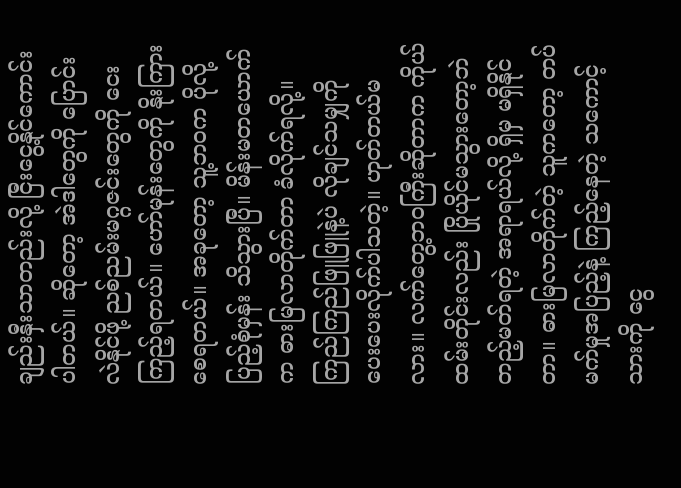ချည်းနှီးသာတည်းလို့ ငြီးငွေ့နိုင်ကောင်းပါတယ်။ ဆိုတော့ အဲဒါတွေကို ပြောင်းလဲနိုင်ဖို့ ညစ်ညမ်းမဂ္ဂဇင်းတွေကို ငေးကြည့်ရတယ်။ ဟော်မုန်းတွေကို နိုးကြားစေရတယ်။ အခုတော့ သူ့ဘဝက ပိုလို့ ပြည့်စုံမှန်း သိသွားပြီ။ မိန်းမတယောက်က ဓားမြလာတိုက်တာ ခံလိုက်ရလို့။ ကြည်ကြည်ဖြူဖြူနဲ့ပဲ လိုချင်သမျှကို ပေးပေးလိုက်ပါသတဲ့။ ဟုတ်တယ်မလား။ လက်တွေ့ဘဝကြီးဆိုတာက ကိုယ်ထမ်းတိုင်းလည်း ပြိုယိုင်မသွားတော့ဘဲ တည့်မတ်ရတဲ့ အရာရယ်လို့ ရှိမှ မရှိနိုင်တာ။ ဓားမြလာတိုက်တဲ့ သူကတော့ တပ်မက်မှုအပြည့်နဲ့ ကြည့်နေတဲ့ သကောင့်သားကို ငွေ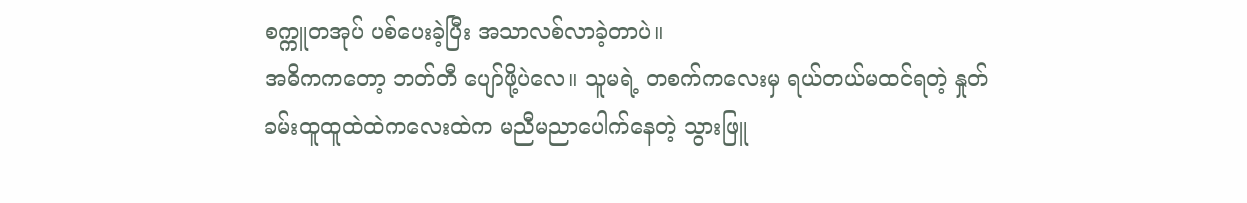စက္ကူတအုပ် ပစ်ပေးခဲ့ပြီး အသာလစ်လာခဲ့တာပဲ။
အဓိကကတော့ ဘတ်တီ ပျော်ဖို့ပဲလေ။ သူမရဲ့ တစက်ကလေးမှ ရယ်တယ်မထင်ရတဲ့ နှုတ်ခမ်းထူထူထဲထဲကလေးထဲက မညီမညာပေါက်နေတဲ့ သွားဖြူ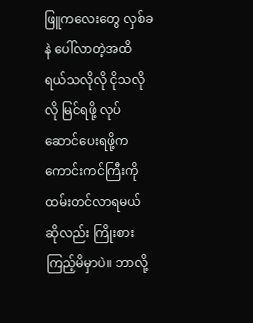ဖြူကလေးတွေ လှစ်ခနဲ ပေါ်လာတဲ့အထိ ရယ်သလိုလို ငိုသလိုလို မြင်ရဖို့ လုပ်ဆောင်ပေးရဖို့က ကောင်းကင်ကြီးကို ထမ်းတင်လာရမယ် ဆိုလည်း ကြိုးစားကြည့်မိမှာပဲ။ ဘာလို့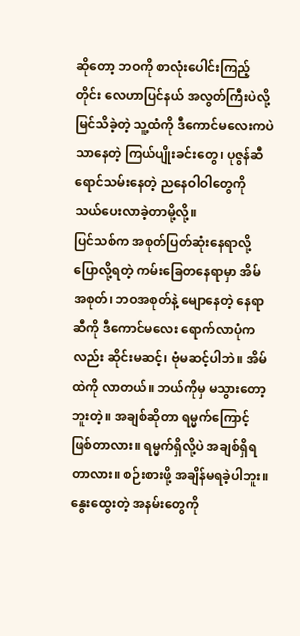ဆိုတော့ ဘဝကို စာလုံးပေါင်းကြည့်တိုင်း လေဟာပြင်နယ် အလွတ်ကြီးပဲလို့ မြင်သိခဲ့တဲ့ သူ့ထံကို ဒီကောင်မလေးကပဲ သာနေတဲ့ ကြယ်ပျိုးခင်းတွေ၊ ပုဇွန်ဆီရောင်သမ်းနေတဲ့ ညနေဝါဝါတွေကို သယ်ပေးလာခဲ့တာမို့လို့။
ပြင်သစ်က အစုတ်ပြတ်ဆုံးနေရာလို့ ပြောလို့ရတဲ့ ကမ်းခြေတနေရာမှာ အိမ်အစုတ်၊ ဘဝအစုတ်နဲ့ မျောနေတဲ့ နေရာဆီကို ဒီကောင်မလေး ရောက်လာပုံကလည်း ဆိုင်းမဆင့်၊ ဗုံမဆင့်ပါဘဲ။ အိမ်ထဲကို လာတယ်။ ဘယ်ကိုမှ မသွားတော့ဘူးတဲ့။ အချစ်ဆိုတာ ရမ္မက်ကြောင့် ဖြစ်တာလား။ ရမ္မက်ရှိလို့ပဲ အချစ်ရှိရတာလား။ စဉ်းစားဖို့ အချိန်မရခဲ့ပါဘူး။ နွေးထွေးတဲ့ အနမ်းတွေကို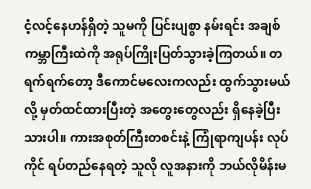ငံ့လင့်နေဟန်ရှိတဲ့ သူမကို ပြင်းပျစွာ နမ်းရင်း အချစ်ကမ္ဘာကြီးထဲကို အရုပ်ကြိုးပြတ်သွားခဲ့ကြတယ်။ တရက်ရက်တော့ ဒီကောင်မလေးကလည်း ထွက်သွားမယ်လို့ မှတ်ထင်ထားပြီးတဲ့ အတွေးတွေလည်း ရှိနေခဲ့ပြီးသားပါ။ ကားအစုတ်ကြီးတစင်းနဲ့ ကြုံရာကျပန်း လုပ်ကိုင် ရပ်တည်နေရတဲ့ သူလို လူအနားကို ဘယ်လိုမိန်းမ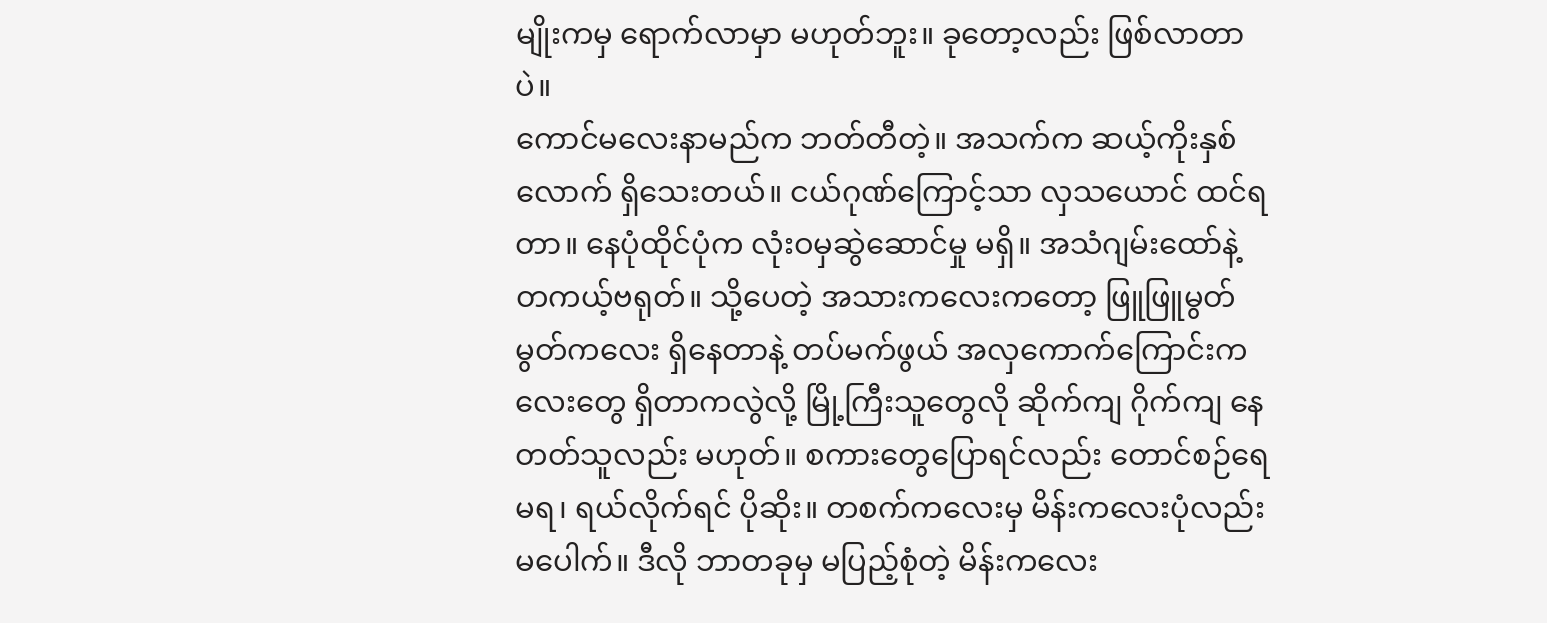မျိုးကမှ ရောက်လာမှာ မဟုတ်ဘူး။ ခုတော့လည်း ဖြစ်လာတာပဲ။
ကောင်မလေးနာမည်က ဘတ်တီတဲ့။ အသက်က ဆယ့်ကိုးနှစ်လောက် ရှိသေးတယ်။ ငယ်ဂုဏ်ကြောင့်သာ လှ‌သယောင် ထင်ရတာ။ နေပုံထိုင်ပုံက လုံးဝမှဆွဲဆောင်မှု မရှိ။ အသံဂျမ်းထော်နဲ့ တကယ့်ဗရုတ်။ သို့ပေတဲ့ အသားကလေးကတော့ ဖြူဖြူမွတ်မွတ်ကလေး ရှိ‌နေတာနဲ့ တပ်မက်ဖွယ် အလှကောက်ကြောင်းကလေးတွေ ရှိတာကလွဲလို့ မြို့ကြီးသူတွေလို ဆိုက်ကျ ဂိုက်ကျ နေတတ်သူလည်း မဟုတ်။ စကားတွေပြောရင်လည်း တောင်စဉ်ရေမရ၊ ရယ်လိုက်ရင် ပိုဆိုး။ တစက်ကလေးမှ မိန်းကလေးပုံလည်း မပေါက်။ ဒီလို ဘာတခုမှ မပြည့်စုံတဲ့ မိန်းကလေး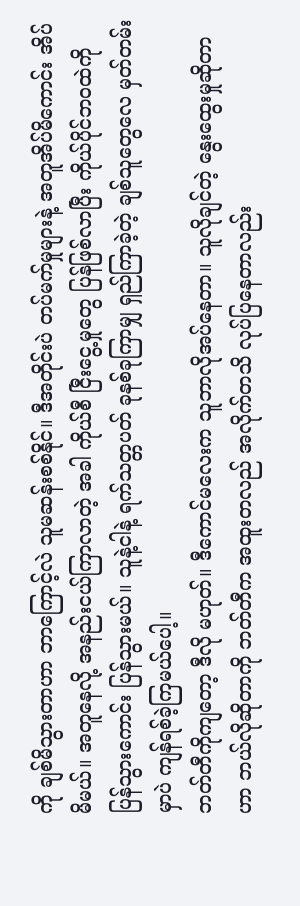ကို ချစ်မိသွားတာဟာ ဘာကြောင့်လဲ သူမဆန်းစစ်နိုင်။ ဒီအတိုင်းပဲ တပ်မက်မှုများနဲ့ အတူအိပ်မိကောင်း အိပ်မိမယ်။ အတူနေလို့ အနည်းငယ်ကြာလာတဲ့ အခါ ကိုယ်စီ ငြီးငွေ့မှုတွေ ပြန်ဖြစ်လာပြီး ကိုယ်ပိုင်ဘဝထဲကို ပြန်သွားကောင်း ပြန်သွားမယ်။ သူနဲ့ငါနဲ့ ရက်သတ္တပတ် ခုနစ်ခုကြာမျှ ရှည်ကြာခဲ့တဲ့ ချစ်သူတွေလေ မှတ်တမ်းမှာပဲ ကျန်ရစ်ခဲ့ကြမယ်ပေါ့။
ဘတ်တီကိုကျတော့ ဒီလို မဟုတ်။ ဒီကောင်မလေးက သူဘာလိုအပ်နေတာ။ သူလိုချင်တဲ့ နွေးထွေးမှုဆိုတာဟာ ဘယ်လိုဆိုတာကို ဘတ်တီက ‌အထူးတလည် အလိုက်တသိ လုပ်ပြနေတာလည်း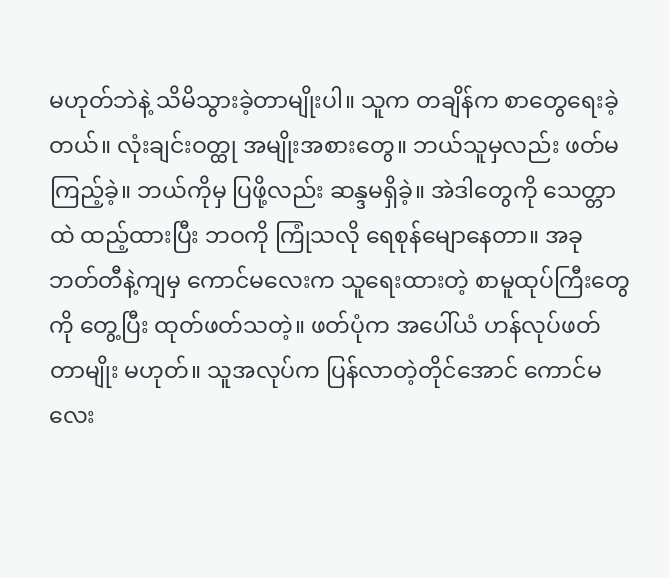မဟုတ်ဘဲနဲ့ သိမိသွားခဲ့တာမျိုးပါ။ သူက တချိန်က စာတွေရေးခဲ့တယ်။ လုံးချင်းဝတ္ထု အမျိုးအစားတွေ။ ဘယ်သူမှလည်း ဖတ်မကြည့်ခဲ့။ ဘယ်ကိုမှ ပြဖို့လည်း ဆန္ဒမရှိခဲ့။ အဲဒါတွေကို သေတ္တာထဲ ထည့်ထားပြီး ဘဝကို ကြုံသလို ရေစုန်မျောနေတာ။ အခု ဘတ်တီနဲ့ကျမှ ကောင်မလေးက သူရေးထားတဲ့ စာမူထုပ်ကြီးတွေကို တွေ့ပြီး ထုတ်ဖတ်သတဲ့။ ဖတ်ပုံက အပေါ်ယံ ဟန်လုပ်ဖတ်တာမျိုး မဟုတ်။ သူအလုပ်က ပြန်လာတဲ့တိုင်အောင် ကောင်မလေး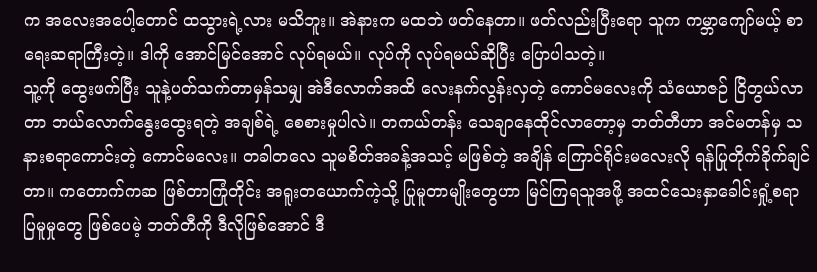က အလေးအပေါ့တောင် ထသွားရဲ့လား မသိဘူး။ အဲနားက မထဘဲ ဖတ်နေတာ။ ဖတ်လည်းပြီးရော သူက ကမ္ဘာကျော်မယ့် စာရေးဆရာကြီးတဲ့။ ဒါကို အောင်မြင်အောင် လုပ်ရမယ်။ လုပ်ကို လုပ်ရမယ်ဆိုပြီး ပြောပါသတဲ့။
သူ့ကို ထွေးဖက်ပြီး သူနဲ့ပတ်သက်တာမှန်သမျှ အဲဒီလောက်အထိ လေးနက်လွန်းလှတဲ့ ကောင်မလေးကို သံယောဇဉ် ငြိတွယ်လာတာ ဘယ်လောက်နွေးထွေးရတဲ့ အချစ်ရဲ့ စေစားမှုပါလဲ။ တကယ်တန်း သေချာနေထိုင်လာတော့မှ ဘတ်တီဟာ အင်မတန်မှ သနားစရာကောင်းတဲ့ ကောင်မလေး။ တခါတလေ သူမစိတ်အခန့်အသင့် မဖြစ်တဲ့ အချိန် ကြောင်ရိုင်းမလေးလို ရန်ပြုတိုက်ခိုက်ချင်တာ။ ကတောက်ကဆ ဖြစ်တာကြုံတိုင်း အရူးတယောက်ကဲ့သို့ ပြုမူတာမျိုးတွေဟာ မြင်ကြရသူအဖို့ အထင်သေးနှာခေါင်းရှုံ့စရာ ပြမူမှုတွေ ဖြစ်ပေမဲ့ ဘတ်တီကို ဒီလိုဖြစ်အောင် ဒီ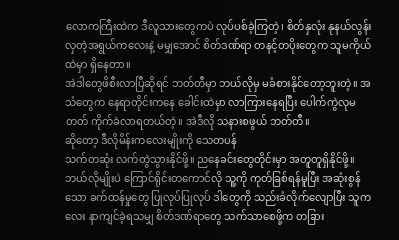လောကကြီးထဲက ဒီလူသားတွေကပဲ လုပ်ပစ်ခဲ့ကြတဲ့၊ စိတ်နှလုံး နုနယ်လွန်းလှတဲ့အရွယ်ကလေးနဲ့ မမျှအောင် စိတ်ဒဏ်ရာ တနင့်တပိုးတွေက သူမကိုယ်ထဲမှာ ရှိနေတာ။
အဲဒါတွေဖိစီးလာပြီဆိုရင် ဘတ်တီမှာ ဘယ်လိုမှ မခံစားနိုင်တော့ဘူးတဲ့။ အသံတွေက နေရာတိုင်းကနေ ခေါင်းထဲမှာ လာကြားနေရပြီး ပေါက်ကွဲလုမတတ် ကိုက်ခဲလာရတယ်တဲ့။ အဲဒီလို သနားစဖွယ် ဘတ်တီ။
ဆိုတော့ ဒီလိုမိန်းကလေးမျိုးကို သေတပန်
သက်တဆုံး လက်တွဲသွားနိုင်ဖို့။ ညနေခင်းတွေတိုင်းမှာ အတူတူရှိနိုင်ဖို့။ ဘယ်လိုမျိုးပဲ ကြောင်ရိုင်းတကောင်လို သူ့ကို ကုတ်ခြစ်ရန်မူပြီး အဆုံးစွန်သော ခက်ထန်မှုတွေ ပြုလုပ်ပြုလုပ် ဒါတွေကို သည်းခံလိုက်လျောပြီး သူကလေး နာကျင်ခဲ့ရသမျှ စိတ်ဒဏ်ရာတွေ သက်သာစေဖို့က တခြား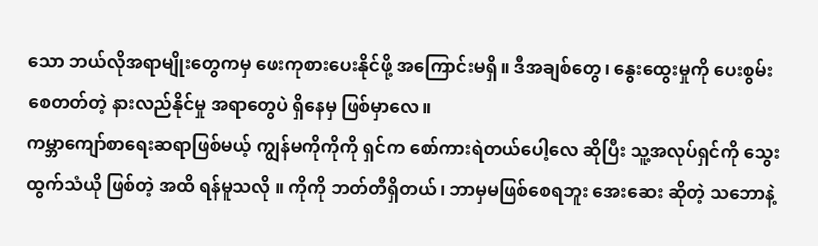သော ဘယ်လိုအရာမျိုးတွေကမှ ဖေးကုစားပေးနိုင်ဖို့ အကြောင်းမရှိ။ ဒီအချစ်တွေ၊ နွေးထွေးမှုကို ပေးစွမ်းစေတတ်တဲ့ နားလည်နိုင်မှု အရာတွေပဲ ရှိနေမှ ဖြစ်မှာလေ။
ကမ္ဘာကျော်စာရေးဆရာဖြစ်မယ့် ကျွန်မကိုကိုကို ရှင်က စော်ကားရဲတယ်ပေါ့လေ ဆိုပြီး သူ့အလုပ်ရှင်ကို သွေးထွက်သံယို ဖြစ်တဲ့ အထိ ရန်မူသလို ။ ကိုကို ဘတ်တီရှိတယ်၊ ဘာမှမဖြစ်စေရဘူး အေးဆေး ဆိုတဲ့ သဘောနဲ့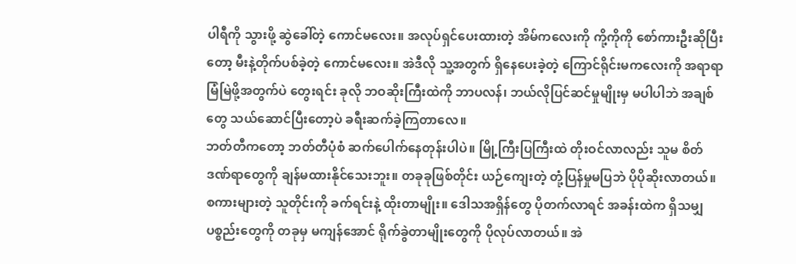ပါရီကို သွားဖို့ ဆွဲခေါ်တဲ့ ကောင်‌မလေး။ အလုပ်ရှင်ပေးထားတဲ့ အိမ်ကလေးကို ကို့ကိုကို စော်ကားဦးဆိုပြီးတော့ မီးနဲ့တိုက်ပစ်ခဲ့တဲ့ ကောင်မလေး။ အဲဒီလို သူ့အတွက် ရှိနေပေးခဲ့တဲ့ ကြောင်ရိုင်းမကလေးကို အရာရာမြံမြဲဖို့အတွက်ပဲ တွေးရင်း ခုလို ဘဝဆိုးကြီးထဲကို ဘာပလန်၊ ဘယ်လိုပြင်ဆင်မှုမျိုးမှ မပါပါဘဲ အချစ်တွေ သယ်ဆောင်ပြီးတော့ပဲ ခရီးဆက်ခဲ့ကြတာလေ။
ဘတ်တီကတော့ ဘတ်တီပုံစံ ဆက်ပေါက်နေတုန်းပါပဲ။ မြို့ကြီးပြကြီးထဲ တိုးဝင်လာလည်း သူမ စိတ်ဒဏ်ရာတွေကို ချန်မထားနိုင်သေးဘူး။ တခုခုဖြစ်တိုင်း ယဉ်ကျေးတဲ့ တုံ့ပြန်မှုမပြဘဲ ပိုပိုဆိုးလာတယ်။ စကားများတဲ့ သူတိုင်းကို ခက်ရင်းနဲ့ ထိုးတာမျိုး။ ဒေါသအရှိန်တွေ ပိုတက်လာရင် အခန်းထဲက ရှိသမျှ ပစ္စည်းတွေကို တခုမှ မကျန်အောင် ရိုက်ခွဲတာမျိုးတွေကို ပိုလုပ်လာတယ်။ အဲ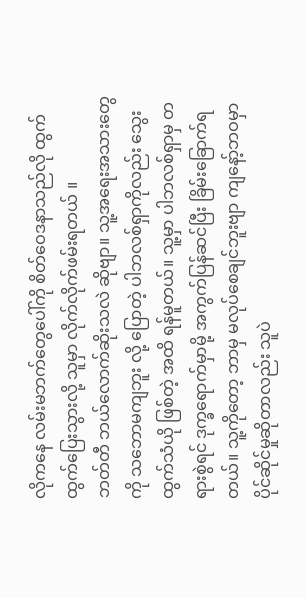လိုကနေ လမ်းမဘက်တွေပေါ်ကို စိတ်ဝေဒနာသည်လို ထွက်ထွက်ပြေးသွားလို့ သူမှာ လိုက်လိုက်ဖမ်းရတယ် ။
ဘတ်တီ ဘယ်လောက်ဆိုးသလဲ ဆိုဗျာ။ သူ့အရေးအသားတွေကို သဘောမကျဘူး လို့ ပြောတဲ့ ပါဘလစ်ရှာကိုလည်း သွေးထွက်သံယို ဖြစ်တဲ့ အထိ ရန်မူတယ်။ သူ့မှာ ပါဘလစ်ရှာမှ တရားစွဲရင် ဒုက္ခရောက်မှာမို့ အကွက်ပြန်ဆင်ပြီး ခြိမ်းခြောက်ရတယ်။ သူ့ကိုတော့ ဘာမှ မလုပ်စေချင်ဘူးဗျာ ကျနော့်ဘဝမှာ ပိုင်ဆိုင်မှုဆိုတာလည်း သူပဲ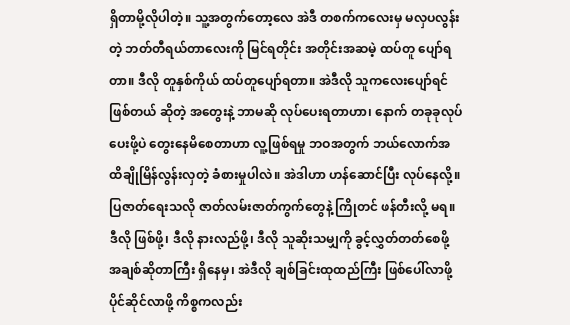ရှိတာမို့လိုပါတဲ့။ သူ့အတွက်တော့လေ အဲဒီ တစက်ကလေးမှ မလှပလွန်းတဲ့ ဘတ်တီရယ်တာလေးကို မြင်ရတိုင်း အတိုင်းအဆမဲ့ ထပ်တူ ပျော်ရတာ။ ဒီလို တူနှစ်ကိုယ် ထပ်တူပျော်ရတာ။ အဲဒီလို သူကလေးပျော်ရင် ဖြစ်တယ် ဆိုတဲ့ အတွေးနဲ့ ဘာမဆို လုပ်ပေးရတာဟာ၊ နောက် တခုခုလုပ်ပေးဖို့ပဲ တွေးနေမိစေတာဟာ လူ့ဖြစ်ရမှု ဘဝအတွက် ဘယ်လောက်အထိချိုမြိန်လွန်းလှတဲ့ ခံစားမှုပါလဲ။ အဲဒါဟာ ဟန်ဆောင်ပြီး လုပ်နေလို့။ ပြဇာတ်ရေးသလို ဇာတ်လမ်းဇာတ်ကွက်တွေနဲ့ ကြိုတင် ဖန်တီးလို့ မရ။ ဒီလို ဖြစ်ဖို့၊ ဒီလို နားလည်ဖို့၊ ဒီလို သူဆိုးသမျှကို ခွင့်လွှတ်တတ်စေဖို့ အချစ်ဆိုတာကြီး ရှိနေမှ၊ အဲဒီလို ချစ်ခြင်းထုထည်ကြီး ဖြစ်ပေါ်လာဖို့ ပိုင်ဆိုင်လာဖို့ ကိစ္စကလည်း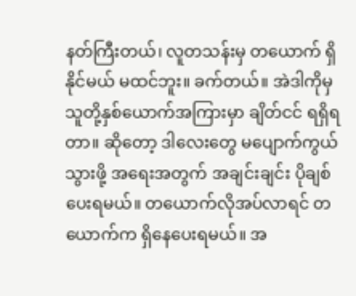နတ်ကြီးတယ်၊ လူတသန်းမှ တယောက် ရှိနိုင်မယ် မထင်ဘူး။ ခက်တယ်။ အဲဒါကိုမှ သူတို့နှစ်ယောက်အကြားမှာ ချိတ်ငင် ရရှိရတာ။ ဆိုတော့ ဒါလေးတွေ မပျောက်ကွယ်သွားဖို့ အရေးအတွက် အချင်းချင်း ပိုချစ်ပေးရမယ်။ တယောက်လိုအပ်လာရင် တယောက်က ရှိနေပေးရမယ်။ အ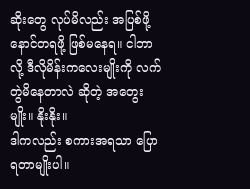ဆိုးတွေ လုပ်မိလည်း အပြစ်ဖို့ နောင်တရဖို့ ဖြစ်မနေရ။ ငါဘာလို့ ဒီလိုမိန်းကလေးမျိုးကို လက်တွဲမိနေတာလဲ ဆိုတဲ့ အတွေးမျိုး။ နိုးနိုး။
ဒါကလည်း စကားအရသာ ပြောရတာမျိုးပါ။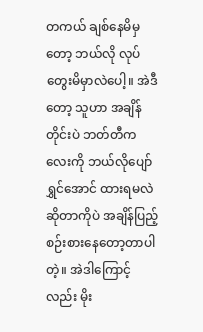တကယ် ချစ်နေမိမှတော့ ဘယ်လို လုပ်တွေးမိမှာလဲပေါ့။ အဲဒီတော့ သူဟာ အချိန်တိုင်းပဲ ဘတ်တီကလေးကို ဘယ်လိုပျော်ရွှင်အောင် ထားရမလဲ ဆိုတာကိုပဲ အချိန်ပြည့်စဉ်းစားနေတော့တာပါတဲ့။ အဲဒါကြောင့်လည်း မိုး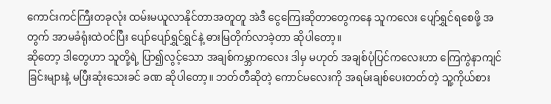ကောင်းကင်ကြီးတခုလုံး ထမ်းမယူလာနိုင်တာအတူတူ ‌အဲဒီ ငွေကြေးဆိုတာ‌တွေကနေ သူကလေး ပျော်ရွှင်ရစေဖို့ အတွက် အာမခံရုံးထဲဝင်ပြီး ပျော်ပျော်ရွှင်ရွှင်နဲ့ ဓားမြတိုက်လာခဲ့တာ ဆိုပါတော့။
ဆိုတော့ ဒါတွေဟာ သူတို့ရဲ့ ပြာ၍လွင့်သော အချစ်ကမ္ဘာကလေး ဒါမှ မဟုတ် အချစ်ပုံပြင်ကလေးဟာ ‌ကြေကွဲနာကျင်ခြင်းများနဲ့ မပြီးဆုံးသေးခင် ခဏ ဆိုပါတော့။ ဘတ်တီဆိုတဲ့ ကောင်မလေးကို အရမ်းချစ်ပေးတတ်တဲ့ သူ့ကိုယ်စား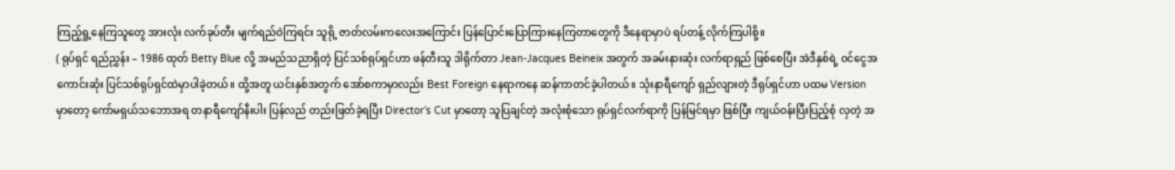ကြည့်ရှု့နေကြသူတွေ အားလုံး လက်ခုပ်တီး မျက်ရည်ဝဲကြရင်း သူရို့ ဇာတ်လမ်းကလေးအကြောင်း ပြန်ပြောင်းပြောကြားနေကြတာတွေကို ဒီနေရာမှာပဲ ရပ်တန့် လိုက်ကြပါစို့။
( ရုပ်ရှင် ရည်ညွှန်း – 1986 ထုတ် Betty Blue လို့ အမည်သညာရှိတဲ့ ပြင်သစ်ရုပ်ရှင်ဟာ ဖန်တီးသူ ဒါရိုက်တာ Jean-Jacques Beineix အတွက် အခမ်းနားဆုံး လက်ရာရှည် ဖြစ်စေပြီး အဲဒီနှစ်ရဲ့ ဝင်ငွေအကောင်းဆုံး ပြင်သစ်ရုပ်ရှင်ထဲမှာပါခဲ့တယ်။ ထို့အတူ ယင်းနှစ်အတွက် အော်စကာမှာလည်း Best Foreign နေရာကနေ ဆန်ကာတင်ခဲ့ပါတယ်။ သုံးနာရီကျော် ရှည်လျားတဲ့ ဒီရုပ်ရှင်ဟာ ပထမ Version မှာတော့ ကော်မရှယ်သဘောအရ တနာရီကျော်နီးပါး ပြန်လည် တည်းဖြတ်ခဲ့ရပြီး Director’s Cut မှာတော့ သူပြချင်တဲ့ အလုံးစုံသော ရုပ်ရှင်လက်ရာကို ပြန်မြင်ရမှာ ဖြစ်ပြီး ကျယ်ဝန်းပြီးပြည့်စုံ လှတဲ့ အ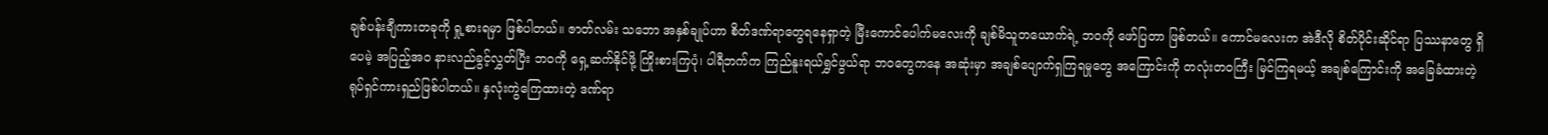ချစ်ပန်းချီကားတခုကို ရှု့စားရမှာ ဖြစ်ပါတယ်။ ဇာတ်လမ်း သဘော အနှစ်ချုပ်ဟာ စိတ်ဒဏ်ရာတွေရနေရှာတဲ့ မြီးကောင်ပေါက်မလေးကို ချစ်မိသူတယောက်ရဲ့ ဘဝကို ဖော်ပြတာ ဖြစ်တယ်။ ကောင်မလေးက အဲဒီလို စိတ်ပိုင်းဆိုင်ရာ ပြဿနာတွေ ရှိပေမဲ့ အပြည့်အဝ နားလည်ခွင့်လွှတ်ပြီး ဘဝကို ရှေ့ဆက်နိုင်ဖို့ ကြိုးစားကြပုံ၊ ပါရီဘက်က ကြည်နူးရယ်ရွှင်ဖွယ်ရာ ဘဝတွေကနေ အဆုံးမှာ အချစ်ပျောက်ရှကြရမှုတွေ အကြောင်းကို တလုံးတဝကြီး မြင်ကြရမယ့် အချစ်ကြောင်းကို အခြေခံထားတဲ့ ရုပ်ရှင်ကားရှည်ဖြစ်ပါတယ်။ နှလုံးကွဲကြေထားတဲ့ ဒဏ်ရာ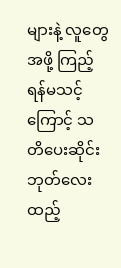များနဲ့ လူတွေအဖို့ ကြည့်ရန်မသင့်ကြောင့် သတိပေးဆိုင်းဘုတ်လေး ထည့်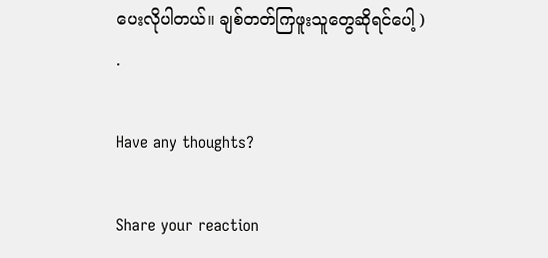ပေးလိုပါတယ်။ ချစ်တတ်ကြဖူးသူတွေဆိုရင်ပေါ့ )
.

Have any thoughts?

Share your reaction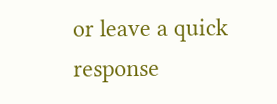or leave a quick response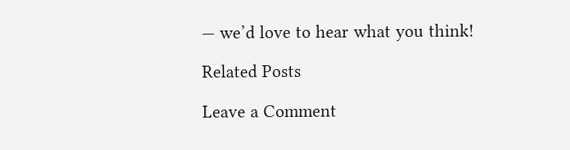— we’d love to hear what you think!

Related Posts

Leave a Comment